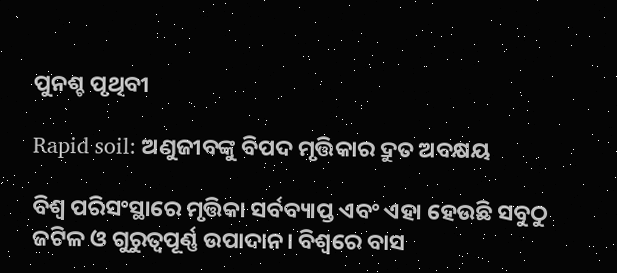ପୁନଶ୍ଚ ପୃଥିବୀ

Rapid soil: ଅଣୁଜୀବଙ୍କୁ ବିପଦ ମୃତ୍ତିକାର ଦ୍ରୁତ ଅବକ୍ଷୟ

ବିଶ୍ବ ପରିସଂସ୍ଥାରେ ମୃତ୍ତିକା ସର୍ବବ୍ୟାପ୍ତ ଏବଂ ଏହା ହେଉଛି ସବୁଠୁ ଜଟିଳ ଓ ଗୁରୁତ୍ବପୂର୍ଣ୍ଣ ଉପାଦାନ। ବିଶ୍ବରେ ବାସ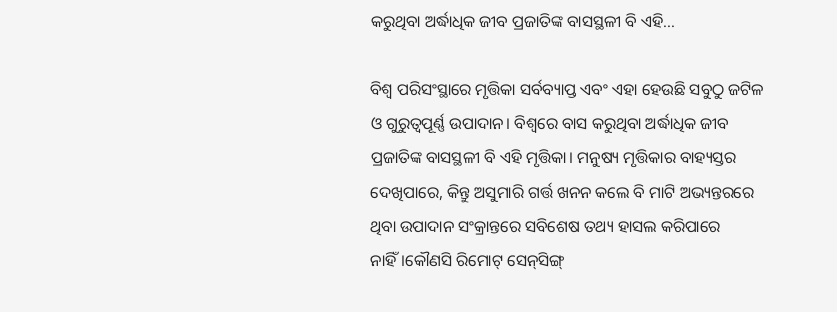କରୁଥିବା ଅର୍ଦ୍ଧାଧିକ ଜୀବ ପ୍ରଜାତିଙ୍କ ବାସସ୍ଥଳୀ ବି ଏହି...

ବିଶ୍ବ ପରିସଂସ୍ଥାରେ ମୃତ୍ତିକା ସର୍ବବ୍ୟାପ୍ତ ଏବଂ ଏହା ହେଉଛି ସବୁଠୁ ଜଟିଳ ଓ ଗୁରୁତ୍ବପୂର୍ଣ୍ଣ ଉପାଦାନ। ବିଶ୍ବରେ ବାସ କରୁଥିବା ଅର୍ଦ୍ଧାଧିକ ଜୀବ ପ୍ରଜାତିଙ୍କ ବାସସ୍ଥଳୀ ବି ଏହି ମୃତ୍ତିକା। ମନୁଷ୍ୟ ମୃତ୍ତିକାର ବାହ୍ୟସ୍ତର ଦେଖିପାରେ, କିନ୍ତୁ ଅସୁମାରି ଗର୍ତ୍ତ ଖନନ କଲେ ବି ମାଟି ଅଭ୍ୟନ୍ତରରେ ଥିବା ଉପାଦାନ ସଂକ୍ରାନ୍ତରେ ସବିଶେଷ ତଥ୍ୟ ହାସଲ କରିପାରେ ନାହିଁ।କୌଣସି ରିମୋଟ୍‌ ସେନ୍‌ସିଙ୍ଗ୍‌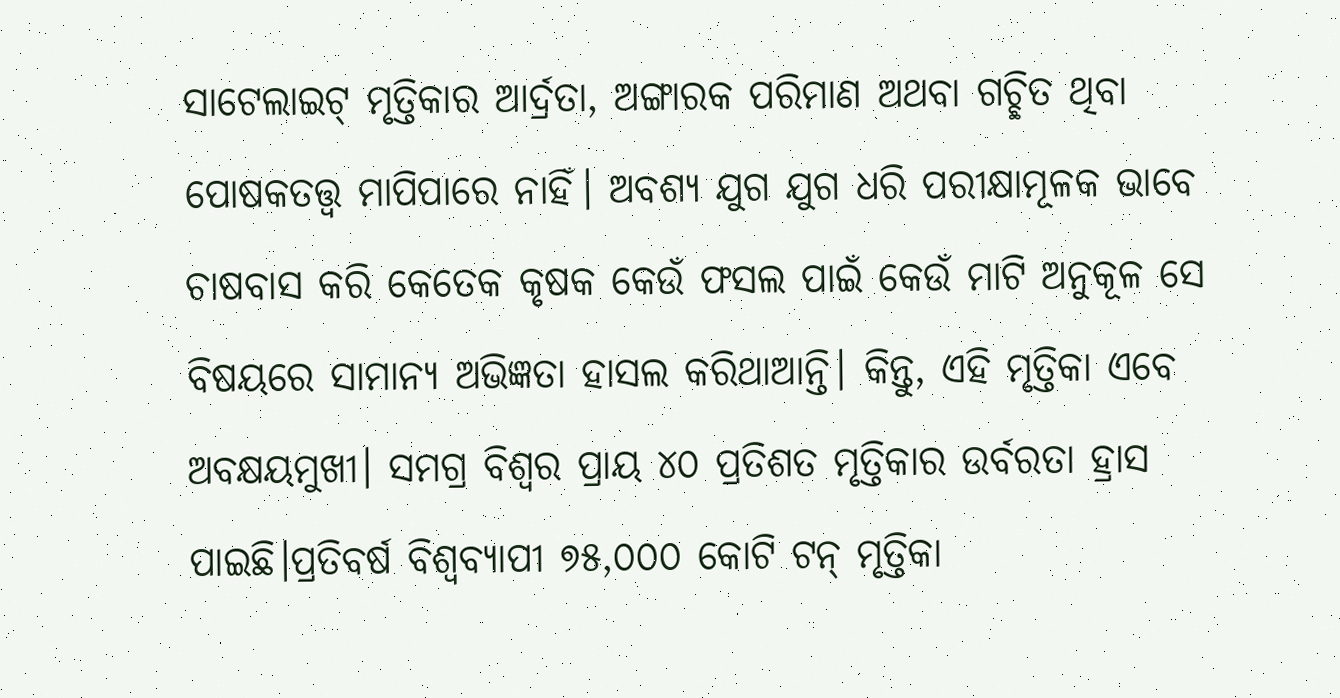ସାଟେଲାଇଟ୍‌ ମୃତ୍ତିକାର ଆର୍ଦ୍ରତା, ଅଙ୍ଗାରକ ପରିମାଣ ଅଥବା ଗଚ୍ଛିତ ଥିବା ପୋଷକତତ୍ତ୍ବ ମାପିପାରେ ନାହିଁ। ଅବଶ୍ୟ ଯୁଗ ଯୁଗ ଧରି ପରୀକ୍ଷାମୂଳକ ଭାବେ ଚାଷବାସ କରି କେତେକ କୃଷକ କେଉଁ ଫସଲ ପାଇଁ କେଉଁ ମାଟି ଅନୁକୂଳ ସେ ବିଷୟରେ ସାମାନ୍ୟ ଅଭିଜ୍ଞତା ହାସଲ କରିଥାଆନ୍ତି। କିନ୍ତୁ, ଏହି ମୃତ୍ତିକା ଏବେ ଅବକ୍ଷୟମୁଖୀ। ସମଗ୍ର ବିଶ୍ବର ପ୍ରାୟ ୪୦ ପ୍ରତିଶତ ମୃତ୍ତିକାର ଉର୍ବରତା ହ୍ରାସ ପାଇଛି।ପ୍ରତିବର୍ଷ ବିଶ୍ବବ୍ୟାପୀ ୭୫,୦୦୦ କୋଟି ଟନ୍‌ ମୃତ୍ତିକା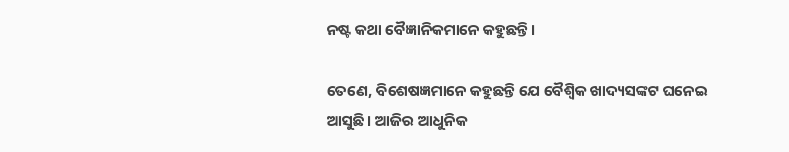ନଷ୍ଟ କଥା ବୈଜ୍ଞାନିକମାନେ କହୁଛନ୍ତି।

ତେଣେ, ବିଶେଷଜ୍ଞମାନେ କହୁଛନ୍ତି ଯେ ବୈଶ୍ବିକ ଖାଦ୍ୟସଙ୍କଟ ଘନେଇ ଆସୁଛି। ଆଜିର ଆଧୁନିକ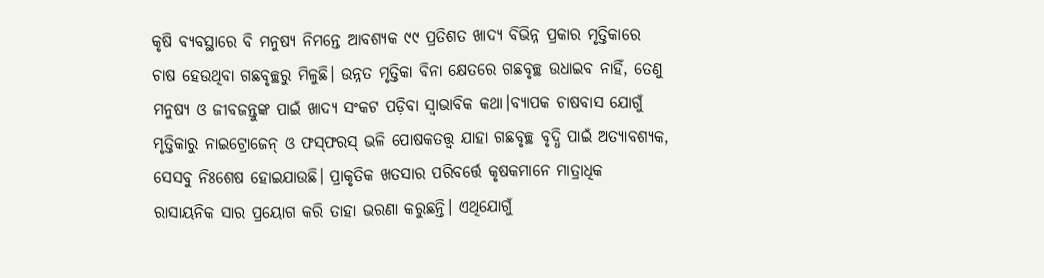କୃଷି ବ୍ୟବସ୍ଥାରେ ବି ମନୁଷ୍ୟ ନିମନ୍ତେ ଆବଶ୍ୟକ ୯୯ ପ୍ରତିଶତ ଖାଦ୍ୟ ବିଭିନ୍ନ ପ୍ରକାର ମୃତ୍ତିକାରେ ଚାଷ ହେଉଥିବା ଗଛବୃଚ୍ଛରୁ ମିଳୁଛି। ଉନ୍ନତ ମୃତ୍ତିକା ବିନା କ୍ଷେତରେ ଗଛବୃଚ୍ଛ ଉଧାଇବ ନାହିଁ, ତେଣୁ ମନୁଷ୍ୟ ଓ ଜୀବଜନ୍ତୁଙ୍କ ପାଇଁ ଖାଦ୍ୟ ସଂକଟ ‌ପଡ଼ିବା ସ୍ବାଭାବିକ କଥା।ବ୍ୟାପକ ଚାଷବାସ ଯୋଗୁଁ ମୃତ୍ତିକାରୁ ନାଇଟ୍ରୋଜେନ୍‌ ଓ ଫସ୍‌ଫରସ୍‌ ଭଳି ପୋଷକତତ୍ତ୍ବ ଯାହା ଗଛବୃଚ୍ଛ ବୃଦ୍ଧି ପାଇଁ ଅତ୍ୟାବଶ୍ୟକ, ସେସବୁ ନିଃଶେଷ ହୋଇଯାଉଛି। ପ୍ରାକୃତିକ ଖତସାର ପରିବର୍ତ୍ତେ କୃଷକମାନେ ମାତ୍ରାଧିକ ରାସାୟନିକ ସାର ପ୍ରୟୋଗ କରି ତାହା ଭରଣା କରୁଛନ୍ତି। ଏଥିଯୋଗୁଁ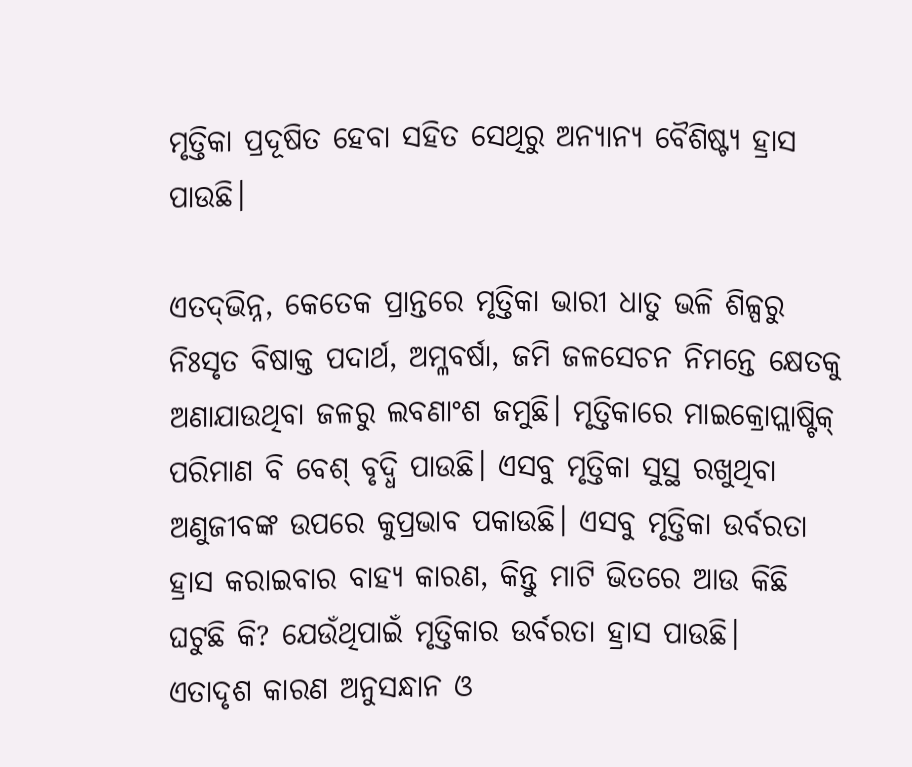ମୃତ୍ତିକା ପ୍ରଦୂଷିତ ହେବା ସହିତ ସେଥିରୁ ଅନ୍ୟାନ୍ୟ ବୈଶିଷ୍ଟ୍ୟ ହ୍ରାସ ପାଉଛି।

ଏତଦ୍‌ଭିନ୍ନ, କେତେକ ପ୍ରାନ୍ତରେ ମୃତ୍ତିକା ଭାରୀ ଧାତୁ ଭଳି ଶିଳ୍ପରୁ ନିଃସୃତ ବିଷାକ୍ତ ପଦାର୍ଥ, ଅମ୍ଳବର୍ଷା, ଜମି ଜଳସେଚନ ନିମନ୍ତେ କ୍ଷେତକୁ ଅଣାଯାଉଥିବା ଜଳରୁ ଲବଣାଂଶ ଜମୁଛି। ମୃତ୍ତିକାରେ ମାଇକ୍ରୋପ୍ଲାଷ୍ଟିକ୍‌ ପରିମାଣ ବି ବେଶ୍‌ ବୃଦ୍ଧି ପାଉଛି। ଏସବୁ ମୃତ୍ତିକା ସୁସ୍ଥ ରଖୁଥିବା ଅଣୁଜୀବଙ୍କ ଉପରେ କୁପ୍ରଭାବ ପକାଉଛି। ଏସବୁ ମୃତ୍ତିକା ଉର୍ବରତା ହ୍ରାସ କରାଇବାର ବାହ୍ୟ କାରଣ, କିନ୍ତୁ ମାଟି ଭିତରେ ଆଉ କିଛି ଘଟୁଛି କି? ଯେଉଁଥିପାଇଁ ମୃତ୍ତିକାର ଉର୍ବରତା ହ୍ରାସ ପାଉଛି।
ଏତାଦୃଶ କାରଣ ଅନୁସନ୍ଧାନ ଓ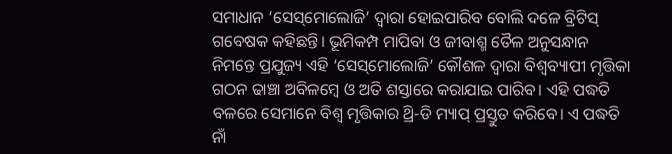ସମାଧାନ ‘ସେସ୍‌ମୋଲୋଜି’ ଦ୍ବାରା ହୋଇପାରିବ ବୋଲି ଦଳେ ବ୍ରିଟିସ୍‌ ଗବେଷକ କହିଛନ୍ତି। ଭୂମିକମ୍ପ ମାପିବା ଓ ଜୀବାଶ୍ମ ତୈଳ ଅନୁସନ୍ଧାନ ନିମନ୍ତେ ପ୍ରଯୁଜ୍ୟ ଏହି ‘ସେସ୍‌ମୋଲୋଜି’ କୌଶଳ ଦ୍ବାରା ବିଶ୍ବବ୍ୟାପୀ ମୃତ୍ତିକା ଗଠନ ଢାଞ୍ଚା ଅବିଳମ୍ବେ ଓ ଅତି ଶସ୍ତାରେ କରାଯାଇ ପାରିବ। ଏହି ପଦ୍ଧତି ବଳରେ ସେମାନେ ବିଶ୍ବ ମୃତ୍ତିକାର ଥ୍ରି-ଡି ମ୍ୟାପ୍‌ ପ୍ରସ୍ତୁତ କରିବେ। ଏ ପଦ୍ଧତି ନାଁ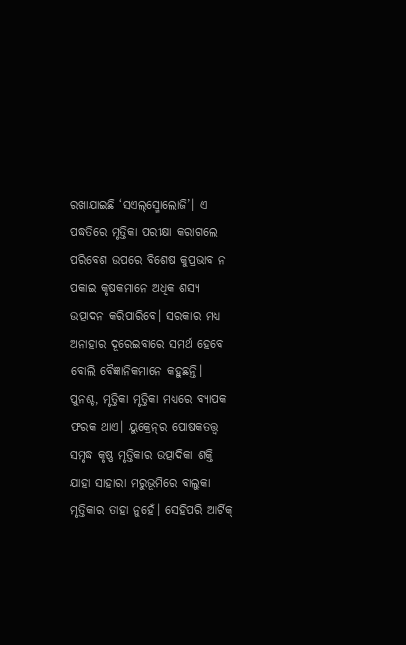ରଖାଯାଇଛି ‘ସଏଲ୍‌ସ୍ମୋଲୋଜି’। ଏ ପଦ୍ଧତିରେ ମୃତ୍ତିକା ପରୀକ୍ଷା କରାଗଲେ ପରିବେଶ ଉପରେ ବିଶେଷ କୁପ୍ରଭାବ ନ ପକାଇ କୃଷକମାନେ ଅଧିକ ଶସ୍ୟ ଉତ୍ପାଦନ କରିପାରିବେ। ସରକାର ମଧ୍ୟ ଅନାହାର ଦୂରେଇବାରେ ସମର୍ଥ ହେବେ ବୋଲି ବୈଜ୍ଞାନିକମାନେ କହୁଛନ୍ତି।
ପୁନଶ୍ଚ, ମୃତ୍ତିକା ମୃତ୍ତିକା ମଧ୍ୟରେ ବ୍ୟାପକ ଫରକ ଥାଏ। ୟୁକ୍ରେନ୍‌ର ପୋଷକତତ୍ତ୍ବ ସମୃଦ୍ଧ କୃଷ୍ଣ ମୃତ୍ତିକାର ଉତ୍ପାଦିକା ଶକ୍ତି ଯାହା ସାହାରା ମରୁଭୂମିରେ ବାଲୁକା ମୃତ୍ତିକାର ତାହା ନୁହେଁ। ସେହିପରି ଆର୍ଟିକ୍‌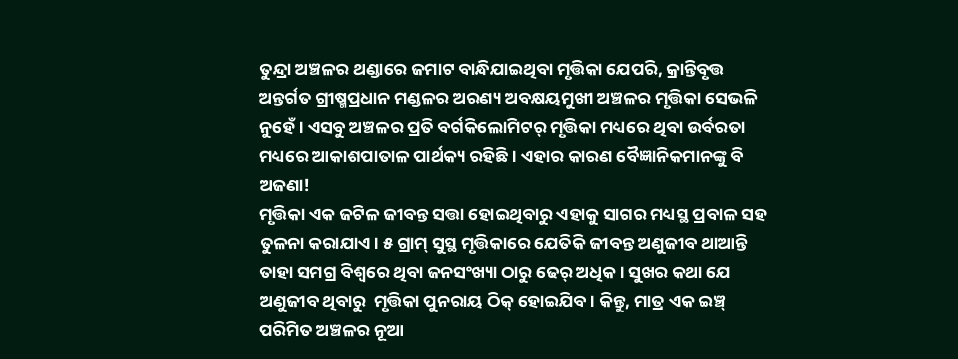ତୁନ୍ଦ୍ରା ଅଞ୍ଚଳର ଥଣ୍ଡାରେ ଜମାଟ ବାନ୍ଧିଯାଇଥିବା ମୃତ୍ତିକା ଯେପରି, କ୍ରାନ୍ତିବୃତ୍ତ ଅନ୍ତର୍ଗତ ଗ୍ରୀଷ୍ମପ୍ରଧାନ ମଣ୍ଡଳର ଅରଣ୍ୟ ଅବକ୍ଷୟମୁଖୀ ଅଞ୍ଚଳର ମୃତ୍ତିକା ସେଭଳି ନୁହେଁ। ଏସବୁ ଅଞ୍ଚଳର ପ୍ରତି ବର୍ଗକିଲୋମିଟର୍‌ ମୃତ୍ତିକା ମଧ୍ୟରେ ଥିବା ଉର୍ବରତା ମଧ୍ୟରେ ଆକାଶପାତାଳ ପାର୍ଥକ୍ୟ ରହିଛି। ଏହାର କାରଣ ବୈଜ୍ଞାନିକମାନଙ୍କୁ ବି ଅଜଣା!
ମୃତ୍ତିକା ଏକ ଜଟିଳ ଜୀବନ୍ତ ସତ୍ତା ହୋଇଥିବାରୁ ଏହାକୁ ସାଗର ମଧ୍ୟସ୍ଥ ପ୍ରବାଳ ସହ ତୁଳନା କରାଯାଏ। ୫ ଗ୍ରାମ୍‌ ସୁସ୍ଥ ମୃତ୍ତିକାରେ ଯେତିକି ଜୀବନ୍ତ ଅଣୁଜୀବ ଥାଆନ୍ତି ତାହା ସମଗ୍ର ବିଶ୍ବରେ ଥିବା ଜନସଂଖ୍ୟା ଠାରୁ ଢେର୍‌ ଅଧିକ। ସୁଖର କଥା ଯେ ଅଣୁଜୀବ ଥିବାରୁ  ମୃତ୍ତିକା ପୁନରାୟ ଠିକ୍‌ ହୋଇଯିବ। କିନ୍ତୁ, ମାତ୍ର ଏକ ଇଞ୍ଚ୍‌ ପରିମିତ ଅଞ୍ଚଳର ନୂଆ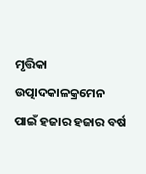ମୃତ୍ତିକା ଉତ୍ପାଦକାଳକ୍ରମେନ ପାଇଁ ହଜାର ହଜାର ବର୍ଷ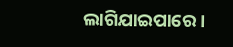ଲାଗିଯାଇପାରେ।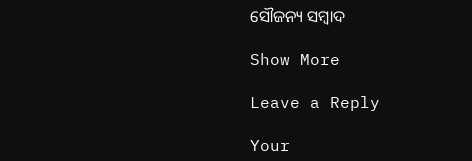ସୌଜନ୍ୟ ସମ୍ବାଦ

Show More

Leave a Reply

Your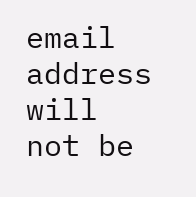email address will not be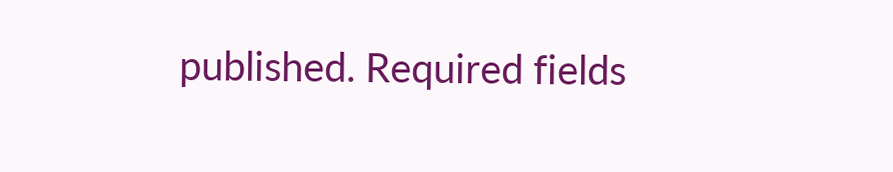published. Required fields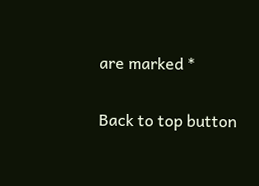are marked *

Back to top button